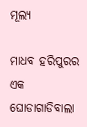ମୂଲ୍ୟ

ମାଧବ ହରିପୁରର ଏକ ଘୋଡାଗାଡିବାଲା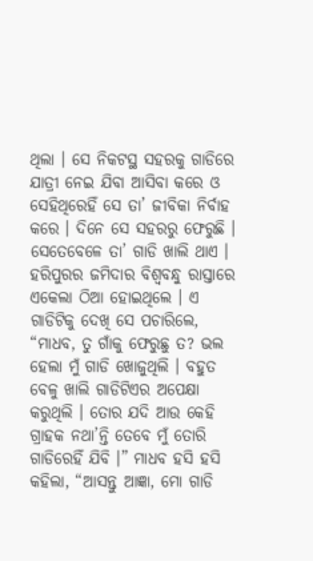ଥିଲା । ସେ ନିକଟସ୍ଥ ସହରକୁ ଗାଡିରେ ଯାତ୍ରୀ ନେଇ ଯିବା ଆସିବା କରେ ଓ ସେହିଥିରେହିଁ ସେ ତା’ ଜୀବିକା ନିର୍ବାହ କରେ । ଦିନେ ସେ ସହରରୁ ଫେରୁଛି । ସେତେବେଳେ ତା’ ଗାଡି ଖାଲି ଥାଏ । ହରିପୁରର ଜମିଦାର ବିଶ୍ୱବନ୍ଧୁ ରାସ୍ତାରେ ଏକେଲା ଠିଆ ହୋଇଥିଲେ । ଏ ଗାଡିଟିକୁ ଦେଖି ସେ ପଚାରିଲେ, “ମାଧବ, ତୁ ଗାଁକୁ ଫେରୁଛୁ ତ? ଭଲ ହେଲା ମୁଁ ଗାଡି ଖୋଜୁଥିଲି । ବହୁତ ବେଳୁ ଖାଲି ଗାଡିଟିଏର ଅପେକ୍ଷା କରୁଥିଲି । ତୋର ଯଦି ଆଉ କେହି ଗ୍ରାହକ ନଥା’ନ୍ତି ତେବେ ମୁଁ ତୋରି ଗାଡିରେହିଁ ଯିବି ।” ମାଧବ ହସି ହସି କହିଲା, “ଆସନ୍ତୁ ଆଜ୍ଞା, ମୋ ଗାଡି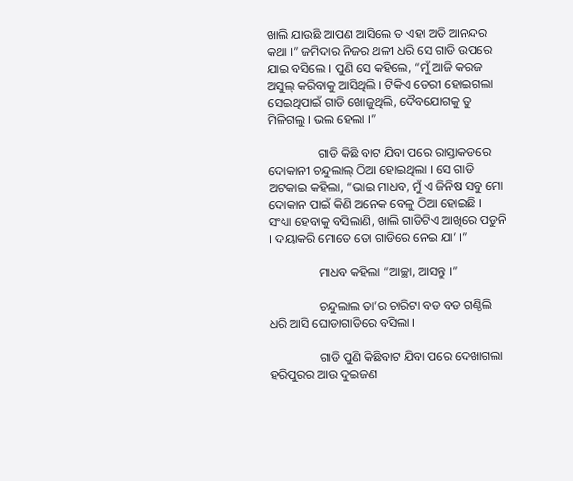ଖାଲି ଯାଉଛି ଆପଣ ଆସିଲେ ତ ଏହା ଅତି ଆନନ୍ଦର କଥା ।” ଜମିଦାର ନିଜର ଥଳୀ ଧରି ସେ ଗାଡି ଉପରେ ଯାଇ ବସିଲେ । ପୁଣି ସେ କହିଲେ, “ମୁଁ ଆଜି କରଜ ଅସୁଲ୍ କରିବାକୁ ଆସିଥିଲି । ଟିକିଏ ଡେରୀ ହୋଇଗଲା ସେଇଥିପାଇଁ ଗାଡି ଖୋଜୁଥିଲି, ଦୈବଯୋଗକୁ ତୁ ମିଳିଗଲୁ । ଭଲ ହେଲା ।”

                ଗାଡି କିଛି ବାଟ ଯିବା ପରେ ରାସ୍ତାକଡରେ ଦୋକାନୀ ଚନ୍ଦୁଲାଲ୍ ଠିଆ ହୋଇଥିଲା । ସେ ଗାଡି ଅଟକାଇ କହିଲା, “ଭାଇ ମାଧବ, ମୁଁ ଏ ଜିନିଷ ସବୁ ମୋ ଦୋକାନ ପାଇଁ କିଣି ଅନେକ ବେଳୁ ଠିଆ ହୋଇଛି । ସଂଧ୍ୟା ହେବାକୁ ବସିଲାଣି, ଖାଲି ଗାଡିଟିଏ ଆଖିରେ ପଡୁନି । ଦୟାକରି ମୋତେ ତୋ ଗାଡିରେ ନେଇ ଯା’ ।”

                ମାଧବ କହିଲା “ଆଚ୍ଛା, ଆସନ୍ତୁ ।”

                ଚନ୍ଦୁଲାଲ ତା’ର ଚାରିଟା ବଡ ବଡ ଗଣ୍ଠିଲି ଧରି ଆସି ଘୋଡାଗାଡିରେ ବସିଲା ।

                ଗାଡି ପୁଣି କିଛିବାଟ ଯିବା ପରେ ଦେଖାଗଲା ହରିପୁରର ଆଉ ଦୁଇଜଣ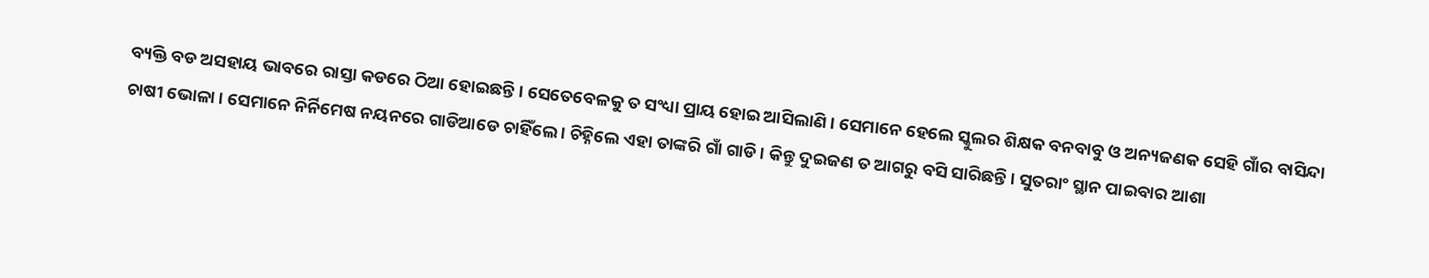ବ୍ୟକ୍ତି ବଡ ଅସହାୟ ଭାବରେ ରାସ୍ତା କଡରେ ଠିଆ ହୋଇଛନ୍ତି । ସେତେବେଳକୁ ତ ସଂଧ୍ୟା ପ୍ରାୟ ହୋଇ ଆସିଲାଣି । ସେମାନେ ହେଲେ ସ୍କୁଲର ଶିକ୍ଷକ ବନବାବୁ ଓ ଅନ୍ୟଜଣକ ସେହି ଗାଁର ବାସିନ୍ଦା ଚାଷୀ ଭୋଳା । ସେମାନେ ନିର୍ନିମେଷ ନୟନରେ ଗାଡିଆଡେ ଚାହିଁଲେ । ଚିହ୍ନିଲେ ଏହା ତାଙ୍କରି ଗାଁ ଗାଡି । କିନ୍ତୁ ଦୁଇଜଣ ତ ଆଗରୁ ବସି ସାରିଛନ୍ତି । ସୁତରାଂ ସ୍ଥାନ ପାଇବାର ଆଶା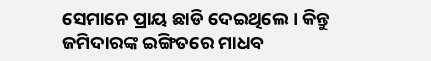ସେମାନେ ପ୍ରାୟ ଛାଡି ଦେଇଥିଲେ । କିନ୍ତୁ ଜମିଦାରଙ୍କ ଇଙ୍ଗିତରେ ମାଧବ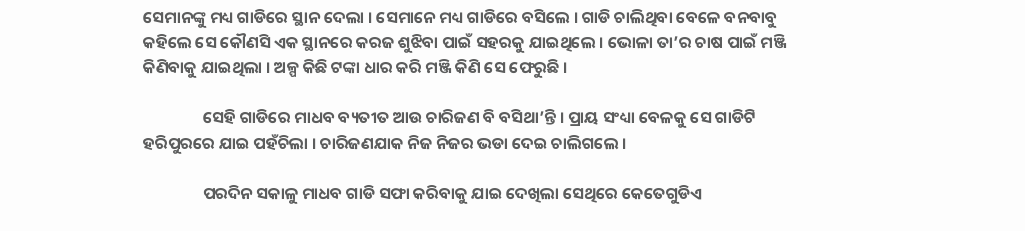ସେମାନଙ୍କୁ ମଧ୍ୟ ଗାଡିରେ ସ୍ଥାନ ଦେଲା । ସେମାନେ ମଧ୍ୟ ଗାଡିରେ ବସିଲେ । ଗାଡି ଚାଲିଥିବା ବେଳେ ବନବାବୁ କହିଲେ ସେ କୌଣସି ଏକ ସ୍ଥାନରେ କରଜ ଶୁଝିବା ପାଇଁ ସହରକୁ ଯାଇଥିଲେ । ଭୋଳା ତା’ର ଚାଷ ପାଇଁ ମଞ୍ଜି କିଣିବାକୁ ଯାଇଥିଲା । ଅଳ୍ପ କିଛି ଟଙ୍କା ଧାର କରି ମଞ୍ଜି କିଣି ସେ ଫେରୁଛି ।

                ସେହି ଗାଡିରେ ମାଧବ ବ୍ୟତୀତ ଆଉ ଚାରିଜଣ ବି ବସିଥା’ନ୍ତି । ପ୍ରାୟ ସଂଧ୍ୟା ବେଳକୁ ସେ ଗାଡିଟି ହରିପୁରରେ ଯାଇ ପହଁଚିଲା । ଚାରିଜଣଯାକ ନିଜ ନିଜର ଭଡା ଦେଇ ଚାଲିଗଲେ ।

                ପରଦିନ ସକାଳୁ ମାଧବ ଗାଡି ସଫା କରିବାକୁ ଯାଇ ଦେଖିଲା ସେଥିରେ କେତେଗୁଡିଏ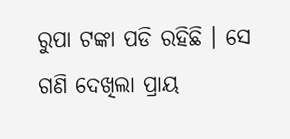ରୁପା ଟଙ୍କା ପଡି ରହିଛି । ସେ ଗଣି ଦେଖିଲା ପ୍ରାୟ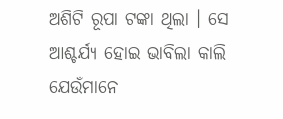ଅଶିଟି ରୂପା ଟଙ୍କା ଥିଲା । ସେ ଆଶ୍ଚର୍ଯ୍ୟ ହୋଇ ଭାବିଲା କାଲି ଯେଉଁମାନେ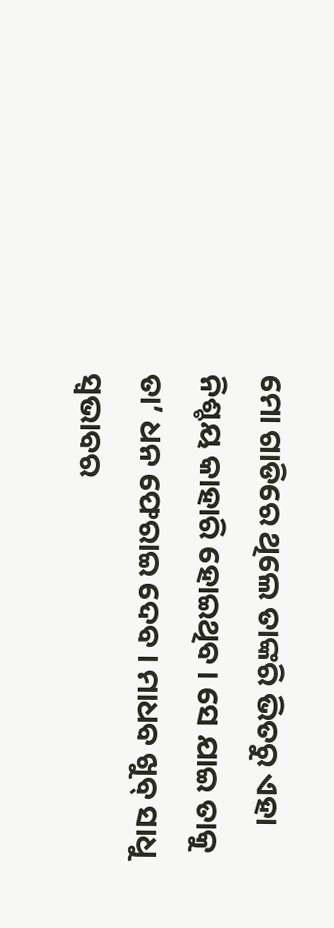ମୋ ଗାଡିରେ ଥିଲେ ତାଙ୍କରି ଭିତରୁ ଏହା ନିଶ୍ଚୟ କାହାରି ହୋଇଥିବ । ସେ ଯାଇ ତାକୁ ତା’ ଧନ ଫେରାଇ ଦେବ । ମାଧବ ଖୁବ୍ ସାଧୁ ସ୍ୱଭାବର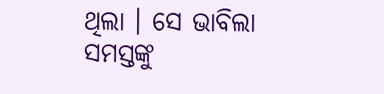ଥିଲା । ସେ ଭାବିଲା ସମସ୍ତଙ୍କୁ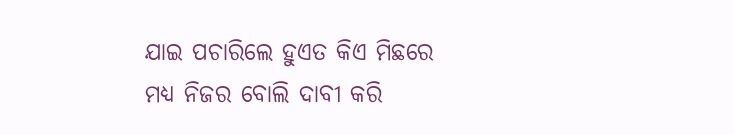ଯାଇ ପଚାରିଲେ ହୁଏତ କିଏ ମିଛରେ ମଧ୍ୟ ନିଜର ବୋଲି ଦାବୀ କରି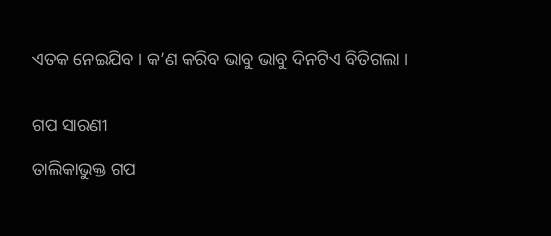ଏତକ ନେଇଯିବ । କ’ଣ କରିବ ଭାବୁ ଭାବୁ ଦିନଟିଏ ବିତିଗଲା ।


ଗପ ସାରଣୀ

ତାଲିକାଭୁକ୍ତ ଗପ